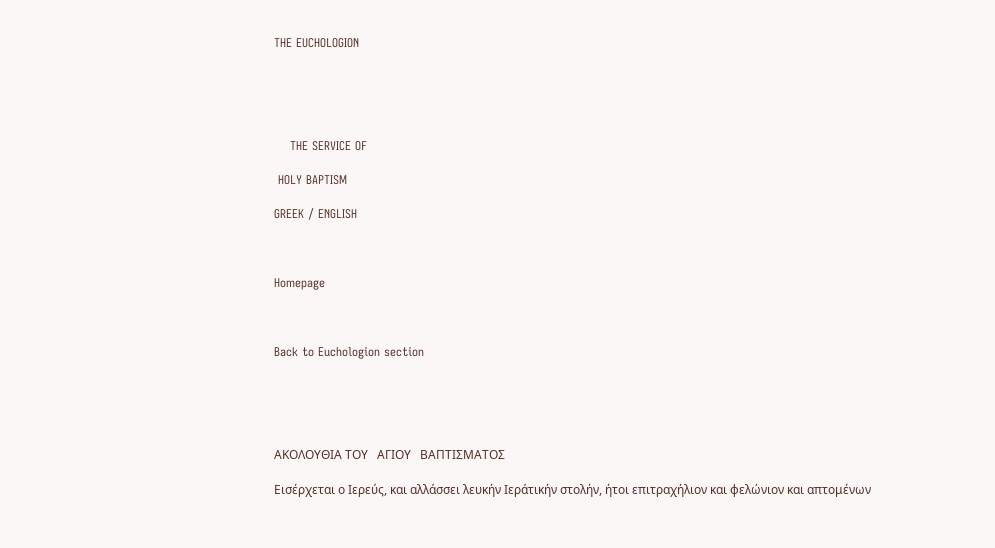THE EUCHOLOGION





    THE SERVICE OF

 HOLY BAPTISM

GREEK / ENGLISH



Homepage



Back to Euchologion section





ΑΚΟΛΟΥΘΙΑ ΤΟΥ   ΑΓΙΟΥ   ΒΑΠΤΙΣΜΑΤΟΣ

Εισέρχεται ο Ιερεύς, και αλλάσσει λευκήν Ιεράτικήν στολήν, ήτοι επιτραχήλιον και φελώνιον και απτομένων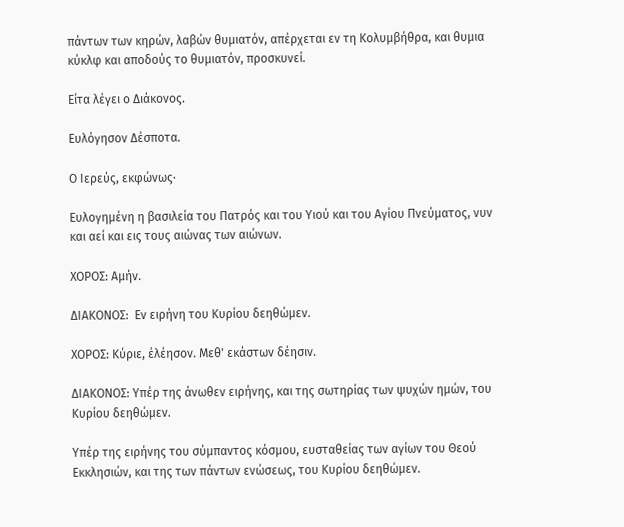πάντων των κηρών, λαβών θυμιατόν, απέρχεται εν τη Κολυμβήθρα, και θυμια κύκλφ και αποδούς το θυμιατόν, προσκυνεί.

Είτα λέγει ο Διάκονος.

Ευλόγησον Δέσποτα.

Ο Ιερεύς, εκφώνως·

Ευλογημένη η βασιλεία του Πατρός και του Υιού και του Αγίου Πνεύματος, νυν και αεί και εις τους αιώνας των αιώνων.

ΧΟΡΟΣ: Αμήν.

ΔΙΑΚΟΝΟΣ:  Εν ειρήνη του Κυρίου δεηθώμεν.

ΧΟΡΟΣ: Κύριε, έλέησον. Μεθ' εκάστων δέησιν.

ΔΙΑΚΟΝΟΣ: Υπέρ της άνωθεν ειρήνης, και της σωτηρίας των ψυχών ημών, του Κυρίου δεηθώμεν.

Υπέρ της ειρήνης του σύμπαντος κόσμου, ευσταθείας των αγίων του Θεού Εκκλησιών, και της των πάντων ενώσεως, του Κυρίου δεηθώμεν.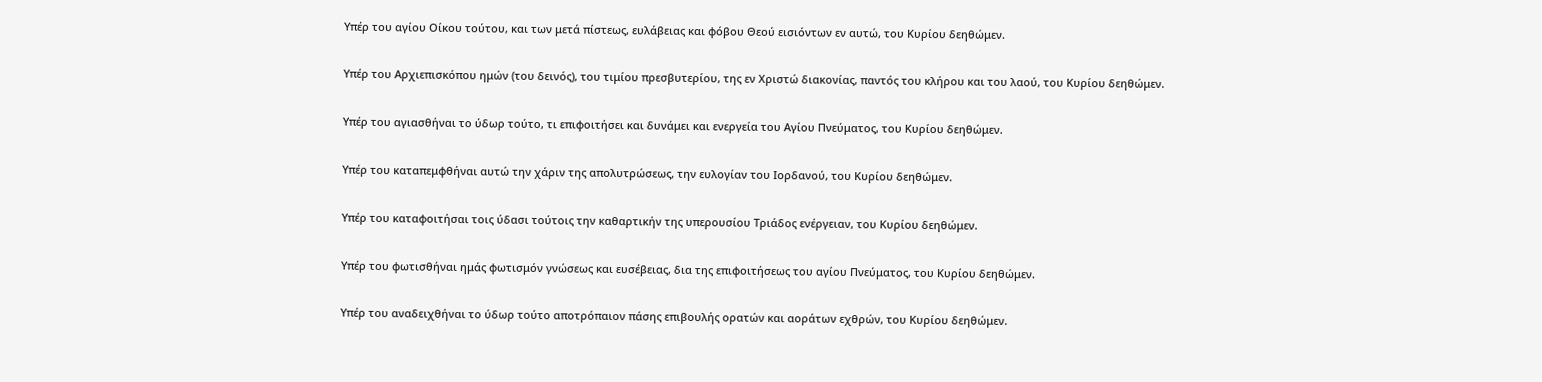Υπέρ του αγίου Οίκου τούτου, και των μετά πίστεως, ευλάβειας και φόβου Θεού εισιόντων εν αυτώ, του Κυρίου δεηθώμεν.

Υπέρ του Αρχιεπισκόπου ημών (του δεινός), του τιμίου πρεσβυτερίου, της εν Χριστώ διακονίας, παντός του κλήρου και του λαού, του Κυρίου δεηθώμεν.

Υπέρ του αγιασθήναι το ύδωρ τούτο, τι επιφοιτήσει και δυνάμει και ενεργεία του Αγίου Πνεύματος, του Κυρίου δεηθώμεν.

Υπέρ του καταπεμφθήναι αυτώ την χάριν της απολυτρώσεως, την ευλογίαν του Ιορδανού, του Κυρίου δεηθώμεν.

Υπέρ του καταφοιτήσαι τοις ύδασι τούτοις την καθαρτικήν της υπερουσίου Τριάδος ενέργειαν, του Κυρίου δεηθώμεν.

Υπέρ του φωτισθήναι ημάς φωτισμόν γνώσεως και ευσέβειας, δια της επιφοιτήσεως του αγίου Πνεύματος, του Κυρίου δεηθώμεν.

Υπέρ του αναδειχθήναι το ύδωρ τούτο αποτρόπαιον πάσης επιβουλής ορατών και αοράτων εχθρών, του Κυρίου δεηθώμεν.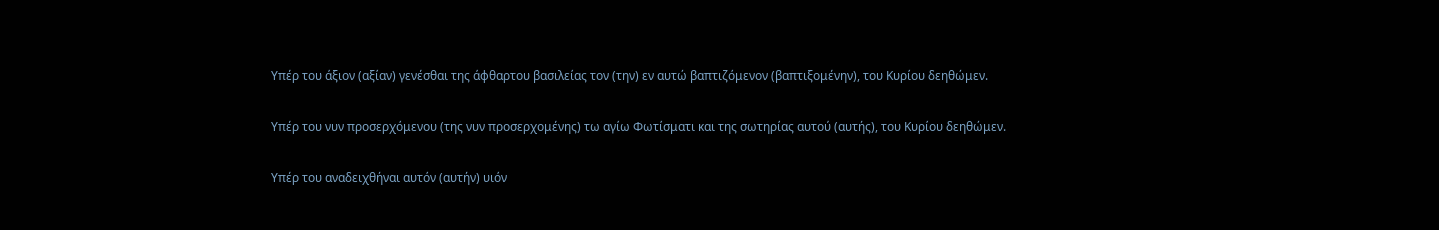Υπέρ του άξιον (αξίαν) γενέσθαι της άφθαρτου βασιλείας τον (την) εν αυτώ βαπτιζόμενον (βαπτιξομένην), του Κυρίου δεηθώμεν.

Υπέρ του νυν προσερχόμενου (της νυν προσερχομένης) τω αγίω Φωτίσματι και της σωτηρίας αυτού (αυτής), του Κυρίου δεηθώμεν.

Υπέρ του αναδειχθήναι αυτόν (αυτήν) υιόν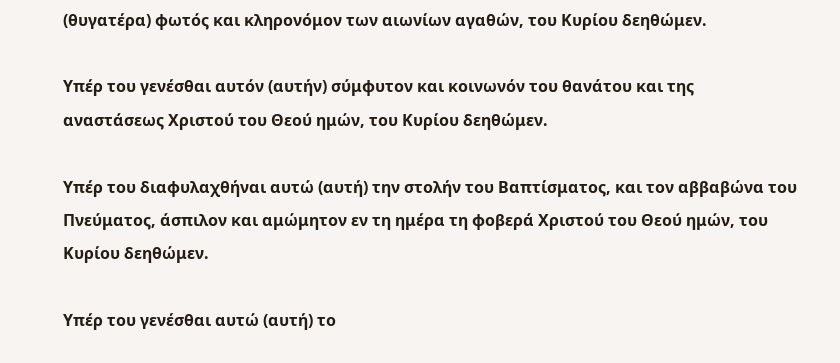(θυγατέρα) φωτός και κληρονόμον των αιωνίων αγαθών, του Κυρίου δεηθώμεν.

Υπέρ του γενέσθαι αυτόν (αυτήν) σύμφυτον και κοινωνόν του θανάτου και της αναστάσεως Χριστού του Θεού ημών, του Κυρίου δεηθώμεν.

Υπέρ του διαφυλαχθήναι αυτώ (αυτή) την στολήν του Βαπτίσματος, και τον αββαβώνα του Πνεύματος, άσπιλον και αμώμητον εν τη ημέρα τη φοβερά Χριστού του Θεού ημών, του Κυρίου δεηθώμεν.

Υπέρ του γενέσθαι αυτώ (αυτή) το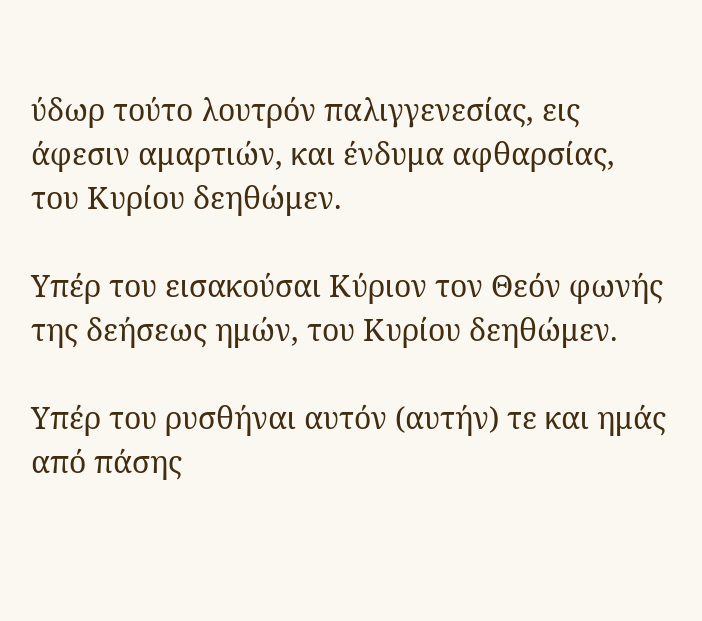ύδωρ τούτο λουτρόν παλιγγενεσίας, εις άφεσιν αμαρτιών, και ένδυμα αφθαρσίας, του Κυρίου δεηθώμεν.

Υπέρ του εισακούσαι Κύριον τον Θεόν φωνής της δεήσεως ημών, του Κυρίου δεηθώμεν.

Υπέρ του ρυσθήναι αυτόν (αυτήν) τε και ημάς από πάσης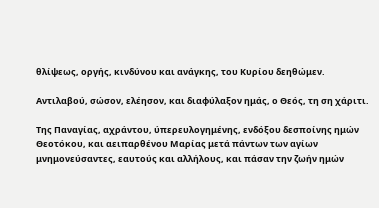θλίψεως, οργής, κινδύνου και ανάγκης, του Κυρίου δεηθώμεν.

Αντιλαβού, σώσον, ελέησον, και διαφύλαξον ημάς, ο Θεός, τη ση χάριτι.

Της Παναγίας, αχράντου, ύπερευλογημένης, ενδόξου δεσποίνης ημών Θεοτόκου, και αειπαρθένου Μαρίας μετά πάντων των αγίων μνημονεύσαντες, εαυτούς και αλλήλους, και πάσαν την ζωήν ημών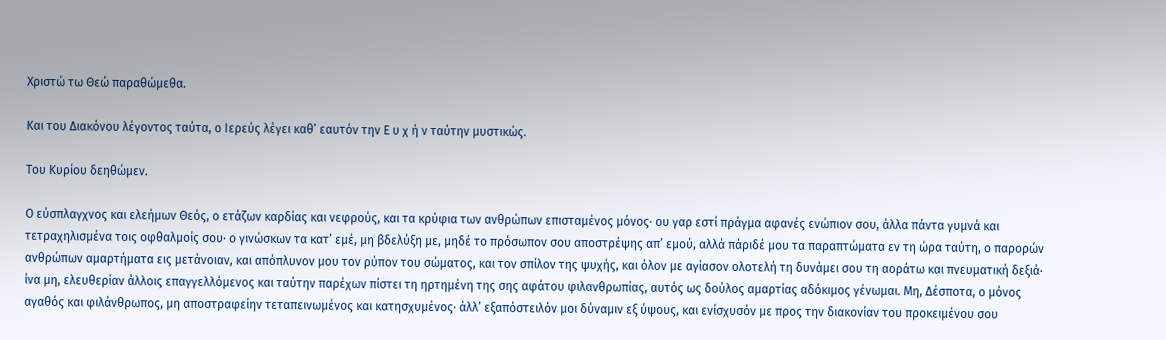Χριστώ τω Θεώ παραθώμεθα.

Και του Διακόνου λέγοντος ταύτα, ο Ιερεύς λέγει καθ’ εαυτόν την Ε υ χ ή ν ταύτην μυστικώς.

Του Κυρίου δεηθώμεν.

Ο εύσπλαγχνος και ελεήμων Θεός, ο ετάζων καρδίας και νεφρούς, και τα κρύφια των ανθρώπων επισταμένος μόνος· ου γαρ εστί πράγμα αφανές ενώπιον σου, άλλα πάντα γυμνά και τετραχηλισμένα τοις οφθαλμοίς σου· ο γινώσκων τα κατ’ εμέ, μη βδελύξη με, μηδέ το πρόσωπον σου αποστρέψης απ’ εμού, αλλά πάριδέ μου τα παραπτώματα εν τη ώρα ταύτη, ο παρορών ανθρώπων αμαρτήματα εις μετάνοιαν, και απόπλυνον μου τον ρύπον του σώματος, και τον σπίλον της ψυχής, και όλον με αγίασον ολοτελή τη δυνάμει σου τη αοράτω και πνευματική δεξιά· ίνα μη, ελευθερίαν άλλοις επαγγελλόμενος και ταύτην παρέχων πίστει τη ηρτημένη της σης αφάτου φιλανθρωπίας, αυτός ως δούλος αμαρτίας αδόκιμος γένωμαι. Μη, Δέσποτα, ο μόνος αγαθός και φιλάνθρωπος, μη αποστραφείην τεταπεινωμένος και κατησχυμένος· άλλ’ εξαπόστειλόν μοι δύναμιν εξ ύψους, και ενίσχυσόν με προς την διακονίαν του προκειμένου σου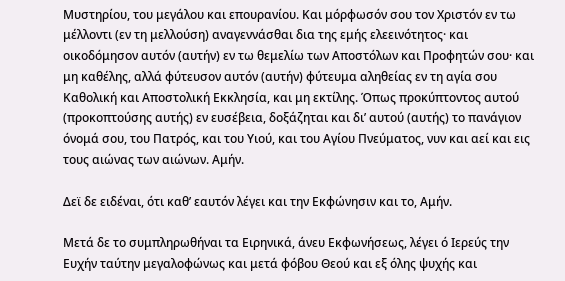Μυστηρίου, του μεγάλου και επουρανίου. Και μόρφωσόν σου τον Χριστόν εν τω μέλλοντι (εν τη μελλούση) αναγεννάσθαι δια της εμής ελεεινότητος· και οικοδόμησον αυτόν (αυτήν) εν τω θεμελίω των Αποστόλων και Προφητών σου· και μη καθέλης, αλλά φύτευσον αυτόν (αυτήν) φύτευμα αληθείας εν τη αγία σου Καθολική και Αποστολική Εκκλησία, και μη εκτίλης. Όπως προκύπτοντος αυτού (προκοπτούσης αυτής) εν ευσέβεια, δοξάζηται και δι’ αυτού (αυτής) το πανάγιον όνομά σου, του Πατρός, και του Υιού, και του Αγίου Πνεύματος, νυν και αεί και εις τους αιώνας των αιώνων. Αμήν.

Δεϊ δε ειδέναι, ότι καθ’ εαυτόν λέγει και την Εκφώνησιν και το, Αμήν.

Μετά δε το συμπληρωθήναι τα Ειρηνικά, άνευ Εκφωνήσεως, λέγει ό Ιερεύς την Ευχήν ταύτην μεγαλοφώνως και μετά φόβου Θεού και εξ όλης ψυχής και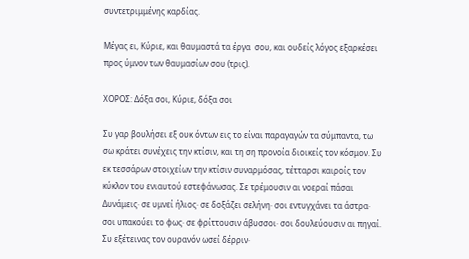συντετριμμένης καρδίας.

Μέγας ει, Κύριε, και θαυμαστά τα έργα  σου, και ουδείς λόγος εξαρκέσει προς ύμνον των θαυμασίων σου (τρις).

ΧΟΡΟΣ: Δόξα σοι, Κύριε, δόξα σοι

Συ γαρ βουλήσει εξ ουκ όντων εις το είναι παραγαγών τα σύμπαντα, τω σω κράτει συνέχεις την κτίσιν, και τη ση προνοία διοικείς τον κόσμον. Συ εκ τεσσάρων στοιχείων την κτίσιν συναρμόσας, τέτταρσι καιροίς τον κύκλον του ενιαυτού εστεφάνωσας. Σε τρέμουσιν αι νοεραί πάσαι Δυνάμεις· σε υμνεί ήλιος· σε δοξάζει σελήνη· σοι εντυγχάνει τα άστρα· σοι υπακούει το φως· σε φρίττουσιν άβυσσοι· σοι δουλεύουσιν αι πηγαί. Συ εξέτεινας τον ουρανόν ωσεί δέρριν·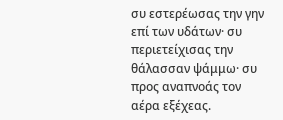συ εστερέωσας την γην επί των υδάτων· συ περιετείχισας την θάλασσαν ψάμμω· συ προς αναπνοάς τον αέρα εξέχεας.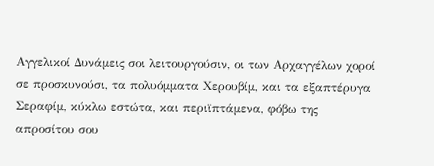Αγγελικοί Δυνάμεις σοι λειτουργούσιν, οι των Αρχαγγέλων χοροί σε προσκυνούσι, τα πολυόμματα Χερουβίμ, και τα εξαπτέρυγα Σεραφίμ, κύκλω εστώτα, και περιϊπτάμενα, φόβω της απροσίτου σου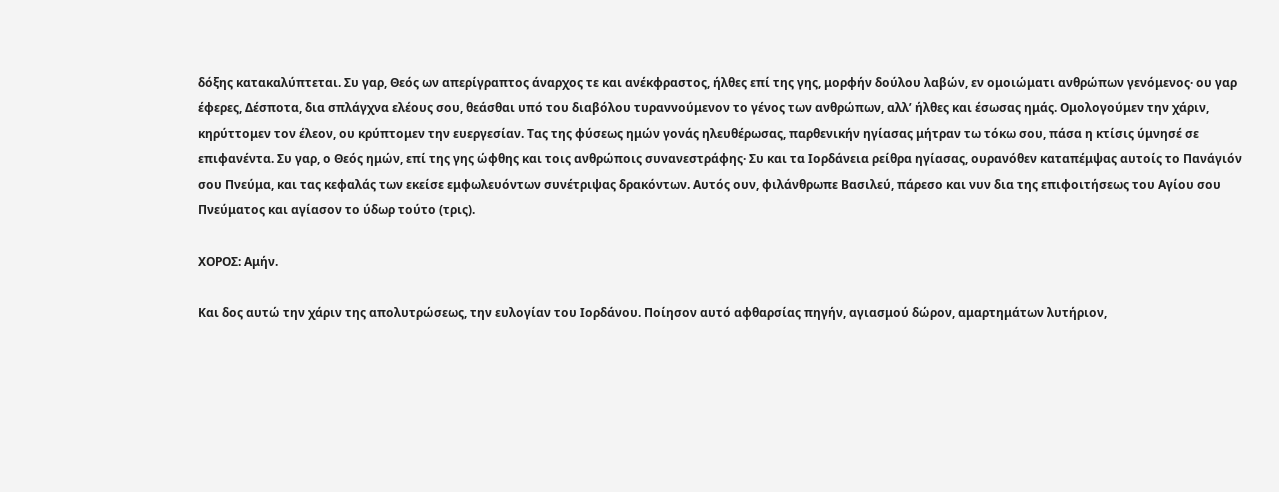δόξης κατακαλύπτεται. Συ γαρ, Θεός ων απερίγραπτος άναρχος τε και ανέκφραστος, ήλθες επί της γης, μορφήν δούλου λαβών, εν ομοιώματι ανθρώπων γενόμενος· ου γαρ έφερες, Δέσποτα, δια σπλάγχνα ελέους σου, θεάσθαι υπό του διαβόλου τυραννούμενον το γένος των ανθρώπων, αλλ’ ήλθες και έσωσας ημάς. Ομολογούμεν την χάριν, κηρύττομεν τον έλεον, ου κρύπτομεν την ευεργεσίαν. Τας της φύσεως ημών γονάς ηλευθέρωσας, παρθενικήν ηγίασας μήτραν τω τόκω σου, πάσα η κτίσις ύμνησέ σε επιφανέντα. Συ γαρ, ο Θεός ημών, επί της γης ώφθης και τοις ανθρώποις συνανεστράφης· Συ και τα Ιορδάνεια ρείθρα ηγίασας, ουρανόθεν καταπέμψας αυτοίς το Πανάγιόν σου Πνεύμα, και τας κεφαλάς των εκείσε εμφωλευόντων συνέτριψας δρακόντων. Αυτός ουν, φιλάνθρωπε Βασιλεύ, πάρεσο και νυν δια της επιφοιτήσεως του Αγίου σου Πνεύματος και αγίασον το ύδωρ τούτο (τρις).

ΧΟΡΟΣ: Αμήν.

Και δος αυτώ την χάριν της απολυτρώσεως, την ευλογίαν του Ιορδάνου. Ποίησον αυτό αφθαρσίας πηγήν, αγιασμού δώρον, αμαρτημάτων λυτήριον,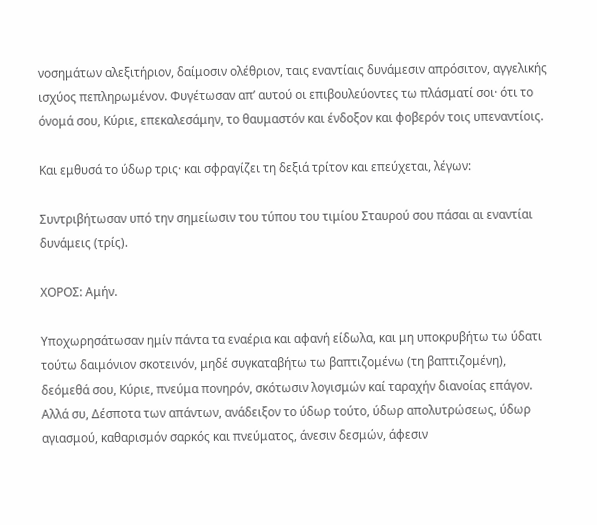νοσημάτων αλεξιτήριον, δαίμοσιν ολέθριον, ταις εναντίαις δυνάμεσιν απρόσιτον, αγγελικής ισχύος πεπληρωμένον. Φυγέτωσαν απ’ αυτού οι επιβουλεύοντες τω πλάσματί σοι· ότι το όνομά σου, Κύριε, επεκαλεσάμην, το θαυμαστόν και ένδοξον και φοβερόν τοις υπεναντίοις.

Και εμθυσά το ύδωρ τρις· και σφραγίζει τη δεξιά τρίτον και επεύχεται, λέγων:

Συντριβήτωσαν υπό την σημείωσιν του τύπου του τιμίου Σταυρού σου πάσαι αι εναντίαι δυνάμεις (τρίς).

ΧΟΡΟΣ: Αμήν.

Υποχωρησάτωσαν ημίν πάντα τα εναέρια και αφανή είδωλα, και μη υποκρυβήτω τω ύδατι τούτω δαιμόνιον σκοτεινόν, μηδέ συγκαταβήτω τω βαπτιζομένω (τη βαπτιζομένη), δεόμεθά σου, Κύριε, πνεύμα πονηρόν, σκότωσιν λογισμών καί ταραχήν διανοίας επάγον. Αλλά συ, Δέσποτα των απάντων, ανάδειξον το ύδωρ τούτο, ύδωρ απολυτρώσεως, ύδωρ αγιασμού, καθαρισμόν σαρκός και πνεύματος, άνεσιν δεσμών, άφεσιν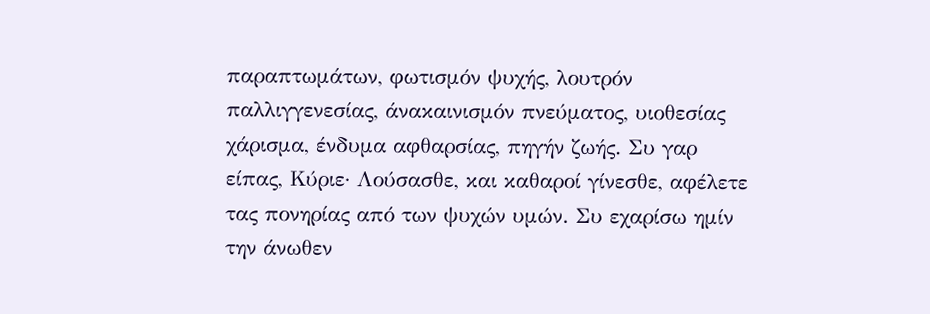παραπτωμάτων, φωτισμόν ψυχής, λουτρόν παλλιγγενεσίας, άνακαινισμόν πνεύματος, υιοθεσίας χάρισμα, ένδυμα αφθαρσίας, πηγήν ζωής. Συ γαρ είπας, Κύριε· Λούσασθε, και καθαροί γίνεσθε, αφέλετε τας πονηρίας από των ψυχών υμών. Συ εχαρίσω ημίν την άνωθεν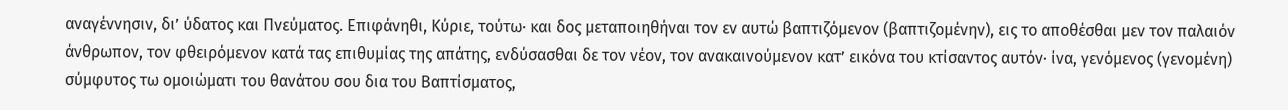αναγέννησιν, δι’ ύδατος και Πνεύματος. Επιφάνηθι, Κύριε, τούτω· και δος μεταποιηθήναι τον εν αυτώ βαπτιζόμενον (βαπτιζομένην), εις το αποθέσθαι μεν τον παλαιόν άνθρωπον, τον φθειρόμενον κατά τας επιθυμίας της απάτης, ενδύσασθαι δε τον νέον, τον ανακαινούμενον κατ’ εικόνα του κτίσαντος αυτόν· ίνα, γενόμενος (γενομένη) σύμφυτος τω ομοιώματι του θανάτου σου δια του Βαπτίσματος,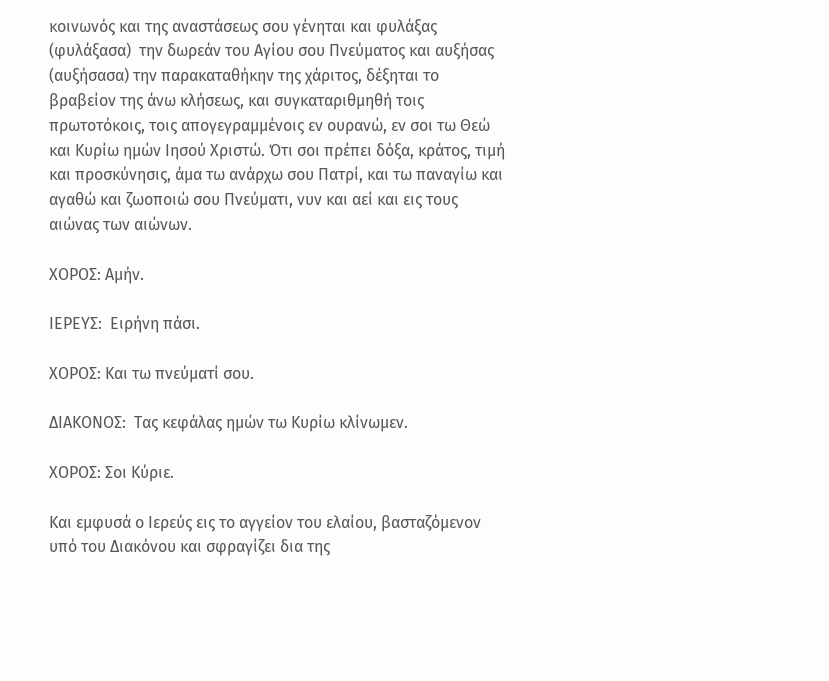κοινωνός και της αναστάσεως σου γένηται και φυλάξας (φυλάξασα)  την δωρεάν του Αγίου σου Πνεύματος και αυξήσας (αυξήσασα) την παρακαταθήκην της χάριτος, δέξηται το βραβείον της άνω κλήσεως, και συγκαταριθμηθή τοις πρωτοτόκοις, τοις απογεγραμμένοις εν ουρανώ, εν σοι τω Θεώ και Κυρίω ημών Ιησού Χριστώ. Ότι σοι πρέπει δόξα, κράτος, τιμή και προσκύνησις, άμα τω ανάρχω σου Πατρί, και τω παναγίω και αγαθώ και ζωοποιώ σου Πνεύματι, νυν και αεί και εις τους αιώνας των αιώνων.

ΧΟΡΟΣ: Αμήν.

ΙΕΡΕΥΣ:  Ειρήνη πάσι.

ΧΟΡΟΣ: Και τω πνεύματί σου.

ΔΙΑΚΟΝΟΣ:  Τας κεφάλας ημών τω Κυρίω κλίνωμεν.

ΧΟΡΟΣ: Σοι Κύριε.

Και εμφυσά ο Ιερεύς εις το αγγείον του ελαίου, βασταζόμενον υπό του Διακόνου και σφραγίζει δια της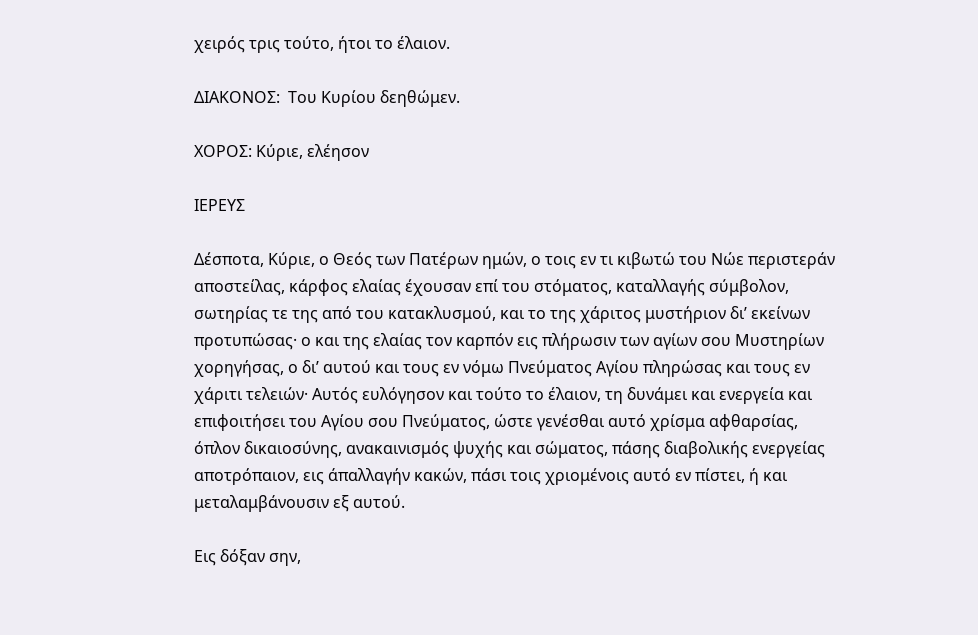χειρός τρις τούτο, ήτοι το έλαιον.

ΔΙΑΚΟΝΟΣ:  Του Κυρίου δεηθώμεν.

ΧΟΡΟΣ: Κύριε, ελέησον

ΙΕΡΕΥΣ

Δέσποτα, Κύριε, ο Θεός των Πατέρων ημών, ο τοις εν τι κιβωτώ του Νώε περιστεράν αποστείλας, κάρφος ελαίας έχουσαν επί του στόματος, καταλλαγής σύμβολον, σωτηρίας τε της από του κατακλυσμού, και το της χάριτος μυστήριον δι’ εκείνων προτυπώσας· ο και της ελαίας τον καρπόν εις πλήρωσιν των αγίων σου Μυστηρίων χορηγήσας, ο δι’ αυτού και τους εν νόμω Πνεύματος Αγίου πληρώσας και τους εν χάριτι τελειών· Αυτός ευλόγησον και τούτο το έλαιον, τη δυνάμει και ενεργεία και επιφοιτήσει του Αγίου σου Πνεύματος, ώστε γενέσθαι αυτό χρίσμα αφθαρσίας, όπλον δικαιοσύνης, ανακαινισμός ψυχής και σώματος, πάσης διαβολικής ενεργείας αποτρόπαιον, εις άπαλλαγήν κακών, πάσι τοις χριομένοις αυτό εν πίστει, ή και μεταλαμβάνουσιν εξ αυτού.

Εις δόξαν σην,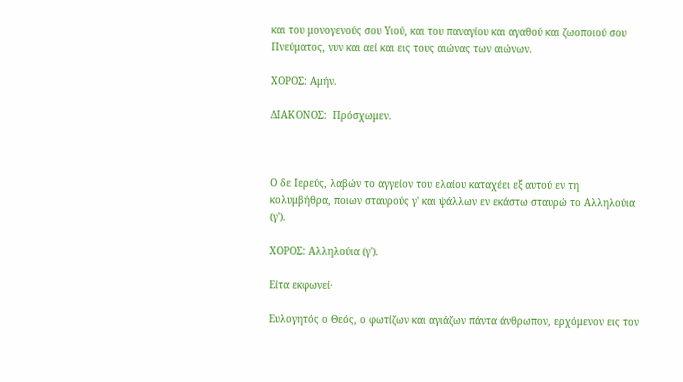και του μονογενούς σου Υιού, και του παναγίου και αγαθού και ζωοποιού σου Πνεύματος, νυν και αεί και εις τους αιώνας των αιώνων.

ΧΟΡΟΣ: Αμήν.

ΔΙΑΚΟΝΟΣ:  Πρόσχωμεν.



Ο δε Ιερεύς, λαβών το αγγείον του ελαίου καταχέει εξ αυτού εν τη κολυμβήθρα, ποιων σταυρούς γ' και ψάλλων εν εκάστω σταυρώ το Αλληλούια (γ').

ΧΟΡΟΣ: Αλληλούια (γ').

Είτα εκφωνεί·

Ευλογητός ο Θεός, ο φωτίζων και αγιάζων πάντα άνθρωπον, ερχόμενον εις τον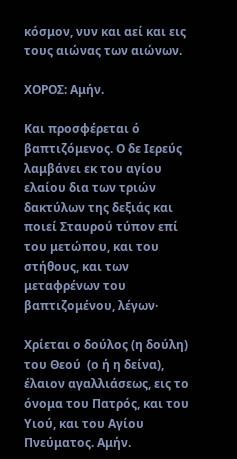κόσμον, νυν και αεί και εις τους αιώνας των αιώνων.

ΧΟΡΟΣ: Αμήν.

Και προσφέρεται ό βαπτιζόμενος. Ο δε Ιερεύς λαμβάνει εκ του αγίου ελαίου δια των τριών δακτύλων της δεξιάς και ποιεί Σταυρού τύπον επί του μετώπου, και του στήθους, και των μεταφρένων του βαπτιζομένου, λέγων·

Χρίεται ο δούλος (η δούλη) του Θεού  (ο ή η δείνα), έλαιον αγαλλιάσεως, εις το όνομα του Πατρός, και του Υιού, και του Αγίου Πνεύματος. Αμήν.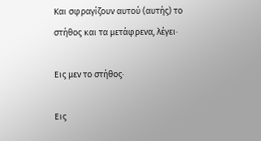Και σφραγίζουν αυτού (αυτής) το στήθος και τα μετάφρενα, λέγει·

Εις μεν το στήθος·

Εις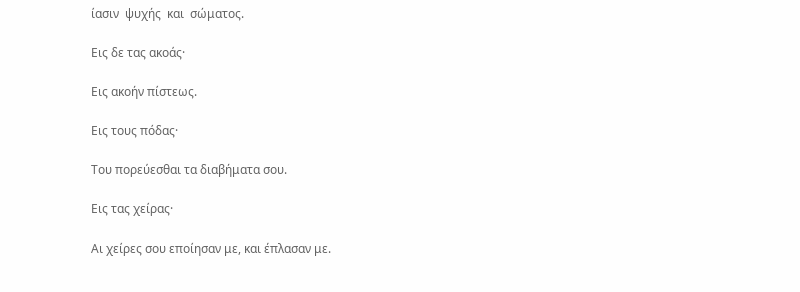ίασιν  ψυχής  και  σώματος.

Εις δε τας ακοάς·

Εις ακοήν πίστεως.

Εις τους πόδας·

Του πορεύεσθαι τα διαβήματα σου.

Εις τας χείρας·

Αι χείρες σου εποίησαν με, και έπλασαν με.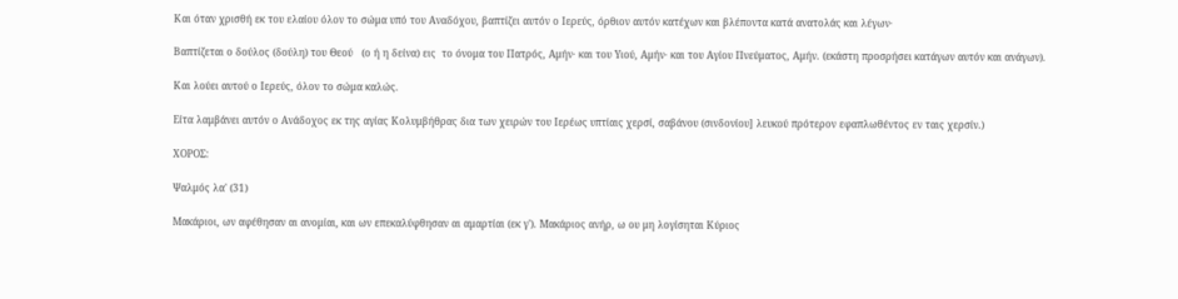Και όταν χρισθή εκ του ελαίου όλον το σώμα υπό του Αναδόχου, βαπτίζει αυτόν ο Ιερεύς, όρθιον αυτόν κατέχων και βλέποντα κατά ανατολάς και λέγων·

Βαπτίζεται ο δούλος (δούλη) του Θεού   (ο ή η δείνα) εις  το όνομα του Πατρός, Αμήν· και του Υιού, Αμήν· και του Αγίου Πνεύματος, Αμήν. (εκάστη προσρήσει κατάγων αυτόν και ανάγων).

Και λούει αυτού ο Ιερεύς, όλον το σώμα καλώς.

Είτα λαμβάνει αυτόν ο Ανάδοχος εκ της αγίας Κολυμβήθρας δια των χειρών του Ιερέως υπτίαις χερσί, σαβάνου (σινδονίου] λευκού πρότερον εφαπλωθέντος εν ταις χερσίν.)

ΧΟΡΟΣ:

Ψαλμός λα' (31)

Μακάριοι, ων αφέθησαν αι ανομίαι, και ων επεκαλύφθησαν αι αμαρτίαι (εκ γ'). Μακάριος ανήρ, ω ου μη λογίσηται Κύριος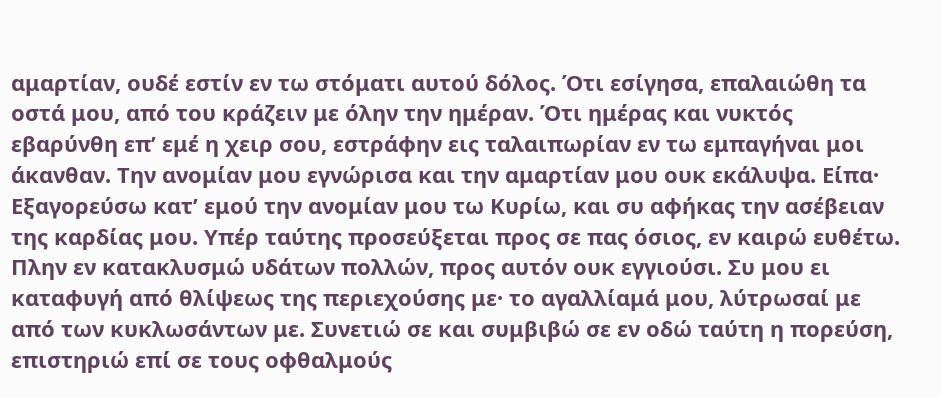αμαρτίαν, ουδέ εστίν εν τω στόματι αυτού δόλος. Ότι εσίγησα, επαλαιώθη τα οστά μου, από του κράζειν με όλην την ημέραν. Ότι ημέρας και νυκτός εβαρύνθη επ’ εμέ η χειρ σου, εστράφην εις ταλαιπωρίαν εν τω εμπαγήναι μοι άκανθαν. Την ανομίαν μου εγνώρισα και την αμαρτίαν μου ουκ εκάλυψα. Είπα· Εξαγορεύσω κατ’ εμού την ανομίαν μου τω Κυρίω, και συ αφήκας την ασέβειαν της καρδίας μου. Υπέρ ταύτης προσεύξεται προς σε πας όσιος, εν καιρώ ευθέτω. Πλην εν κατακλυσμώ υδάτων πολλών, προς αυτόν ουκ εγγιούσι. Συ μου ει καταφυγή από θλίψεως της περιεχούσης με· το αγαλλίαμά μου, λύτρωσαί με από των κυκλωσάντων με. Συνετιώ σε και συμβιβώ σε εν οδώ ταύτη η πορεύση, επιστηριώ επί σε τους οφθαλμούς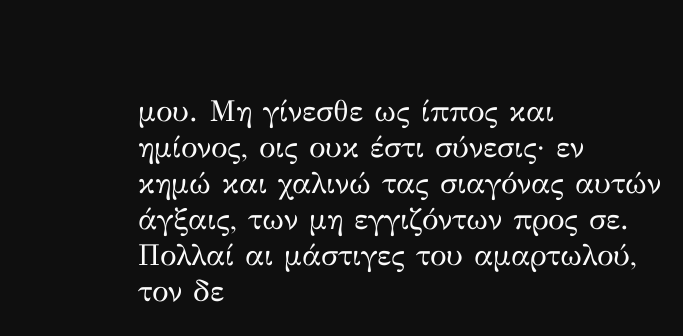μου. Μη γίνεσθε ως ίππος και ημίονος, οις ουκ έστι σύνεσις· εν κημώ και χαλινώ τας σιαγόνας αυτών άγξαις, των μη εγγιζόντων προς σε. Πολλαί αι μάστιγες του αμαρτωλού, τον δε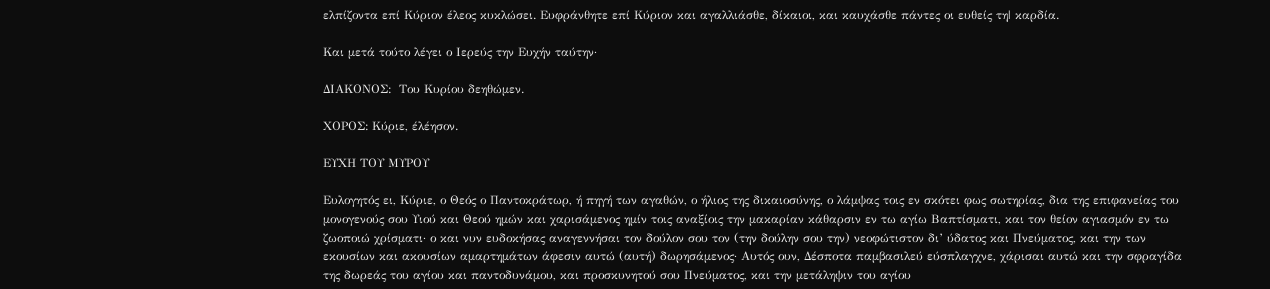ελπίζοντα επί Κύριον έλεος κυκλώσει. Ευφράνθητε επί Κύριον και αγαλλιάσθε, δίκαιοι, και καυχάσθε πάντες οι ευθείς τη| καρδία.

Και μετά τούτο λέγει ο Ιερεύς την Ευχήν ταύτην·

ΔΙΑΚΟΝΟΣ:  Του Κυρίου δεηθώμεν.

ΧΟΡΟΣ: Κύριε, έλέησον.

ΕΥΧΗ ΤΟΥ ΜΥΡΟΥ

Ευλογητός ει, Κύριε, ο Θεός ο Παντοκράτωρ, ή πηγή των αγαθών, ο ήλιος της δικαιοσύνης, ο λάμψας τοις εν σκότει φως σωτηρίας, δια της επιφανείας του μονογενούς σου Υιού και Θεού ημών και χαρισάμενος ημίν τοις αναξίοις την μακαρίαν κάθαρσιν εν τω αγίω Βαπτίσματι, και τον θείον αγιασμόν εν τω ζωοποιώ χρίσματι· ο και νυν ευδοκήσας αναγεννήσαι τον δούλον σου τον (την δούλην σου την) νεοφώτιστον δι’ ύδατος και Πνεύματος, και την των εκουσίων και ακουσίων αμαρτημάτων άφεσιν αυτώ (αυτή) δωρησάμενος· Αυτός ουν, Δέσποτα παμβασιλεύ εύσπλαγχνε, χάρισαι αυτώ και την σφραγίδα της δωρεάς του αγίου και παντοδυνάμου, και προσκυνητού σου Πνεύματος, και την μετάληψιν του αγίου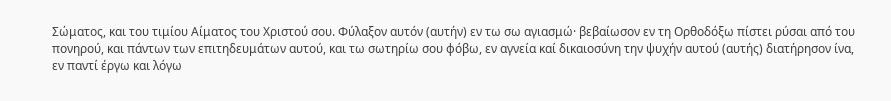Σώματος, και του τιμίου Αίματος του Χριστού σου. Φύλαξον αυτόν (αυτήν) εν τω σω αγιασμώ· βεβαίωσον εν τη Ορθοδόξω πίστει ρύσαι από του πονηρού, και πάντων των επιτηδευμάτων αυτού, και τω σωτηρίω σου φόβω, εν αγνεία καί δικαιοσύνη την ψυχήν αυτού (αυτής) διατήρησον ίνα, εν παντί έργω και λόγω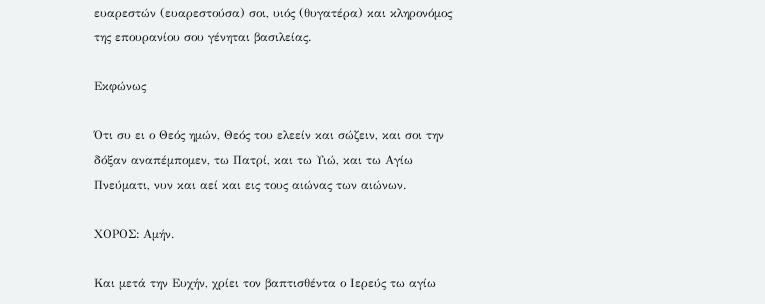ευαρεστών (ευαρεστούσα) σοι, υιός (θυγατέρα) και κληρονόμος της επουρανίου σου γένηται βασιλείας.

Εκφώνως

Ότι συ ει ο Θεός ημών, Θεός του ελεείν και σώζειν, και σοι την δόξαν αναπέμπομεν, τω Πατρί, και τω Υιώ, και τω Αγίω Πνεύματι, νυν και αεί και εις τους αιώνας των αιώνων.

ΧΟΡΟΣ: Αμήν.

Και μετά την Ευχήν, χρίει τον βαπτισθέντα ο Ιερεύς τω αγίω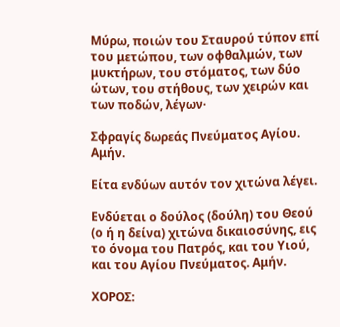Μύρω, ποιών του Σταυρού τύπον επί του μετώπου, των οφθαλμών, των μυκτήρων, του στόματος, των δύο ώτων, του στήθους, των χειρών και των ποδών, λέγων·

Σφραγίς δωρεάς Πνεύματος Αγίου. Αμήν.

Είτα ενδύων αυτόν τον χιτώνα λέγει.

Ενδύεται ο δούλος (δούλη) του Θεού (ο ή η δείνα) χιτώνα δικαιοσύνης, εις το όνομα του Πατρός, και του Υιού, και του Αγίου Πνεύματος. Αμήν.

ΧΟΡΟΣ: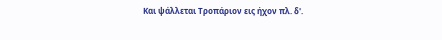Και ψάλλεται Τροπάριον εις ήχον πλ. δ'.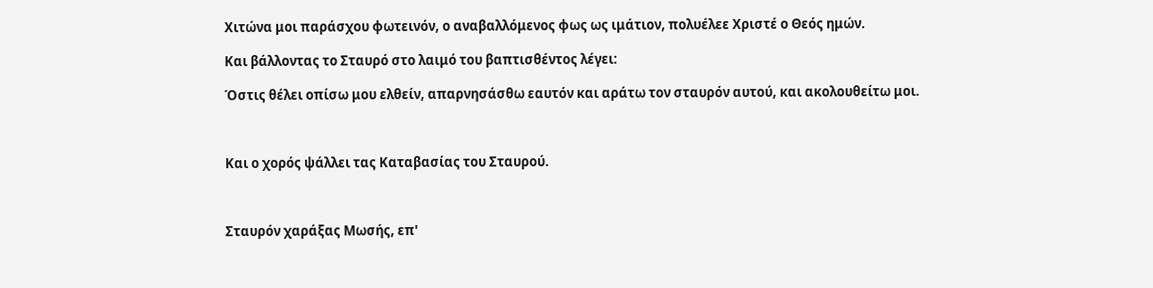Χιτώνα μοι παράσχου φωτεινόν, ο αναβαλλόμενος φως ως ιμάτιον, πολυέλεε Χριστέ ο Θεός ημών.

Και βάλλοντας το Σταυρό στο λαιμό του βαπτισθέντος λέγει:

Όστις θέλει οπίσω μου ελθείν, απαρνησάσθω εαυτόν και αράτω τον σταυρόν αυτού, και ακολουθείτω μοι.



Και ο χορός ψάλλει τας Καταβασίας του Σταυρού.



Σταυρόν χαράξας Μωσής, επ'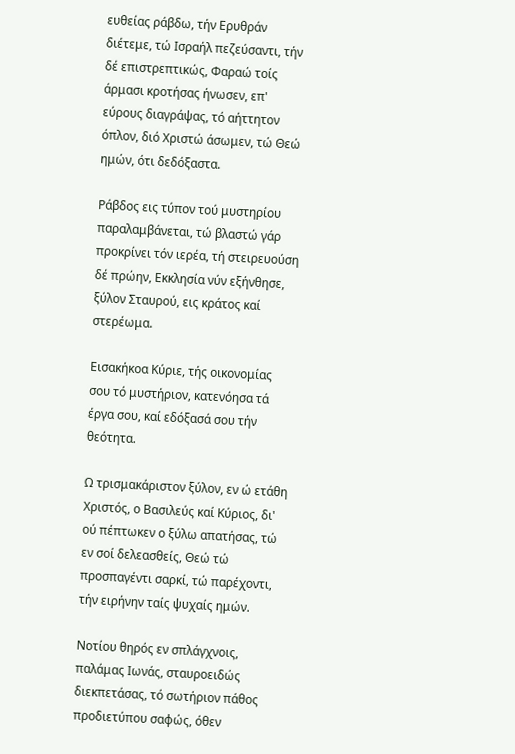ευθείας ράβδω, τήν Ερυθράν διέτεμε, τώ Ισραήλ πεζεύσαντι, τήν δέ επιστρεπτικώς, Φαραώ τοίς άρμασι κροτήσας ήνωσεν, επ' εύρους διαγράψας, τό αήττητον όπλον, διό Χριστώ άσωμεν, τώ Θεώ ημών, ότι δεδόξαστα.

Ράβδος εις τύπον τού μυστηρίου παραλαμβάνεται, τώ βλαστώ γάρ προκρίνει τόν ιερέα, τή στειρευούση δέ πρώην, Εκκλησία νύν εξήνθησε, ξύλον Σταυρού, εις κράτος καί στερέωμα.

Εισακήκοα Κύριε, τής οικονομίας σου τό μυστήριον, κατενόησα τά έργα σου, καί εδόξασά σου τήν θεότητα.

Ω τρισμακάριστον ξύλον, εν ώ ετάθη Χριστός, ο Βασιλεύς καί Κύριος, δι' ού πέπτωκεν ο ξύλω απατήσας, τώ εν σοί δελεασθείς, Θεώ τώ προσπαγέντι σαρκί, τώ παρέχοντι, τήν ειρήνην ταίς ψυχαίς ημών.

Νοτίου θηρός εν σπλάγχνοις, παλάμας Ιωνάς, σταυροειδώς διεκπετάσας, τό σωτήριον πάθος προδιετύπου σαφώς, όθεν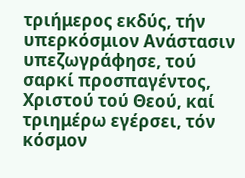τριήμερος εκδύς, τήν υπερκόσμιον Ανάστασιν υπεζωγράφησε, τού σαρκί προσπαγέντος, Χριστού τού Θεού, καί τριημέρω εγέρσει, τόν κόσμον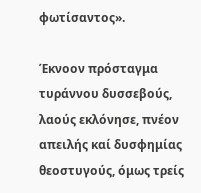φωτίσαντος».

Έκνοον πρόσταγμα τυράννου δυσσεβούς, λαούς εκλόνησε, πνέον απειλής καί δυσφημίας θεοστυγούς, όμως τρείς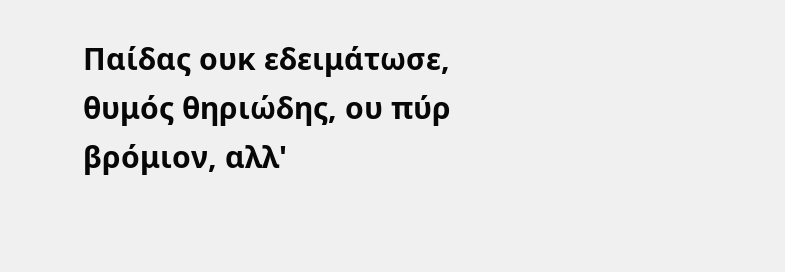Παίδας ουκ εδειμάτωσε, θυμός θηριώδης, ου πύρ βρόμιον, αλλ'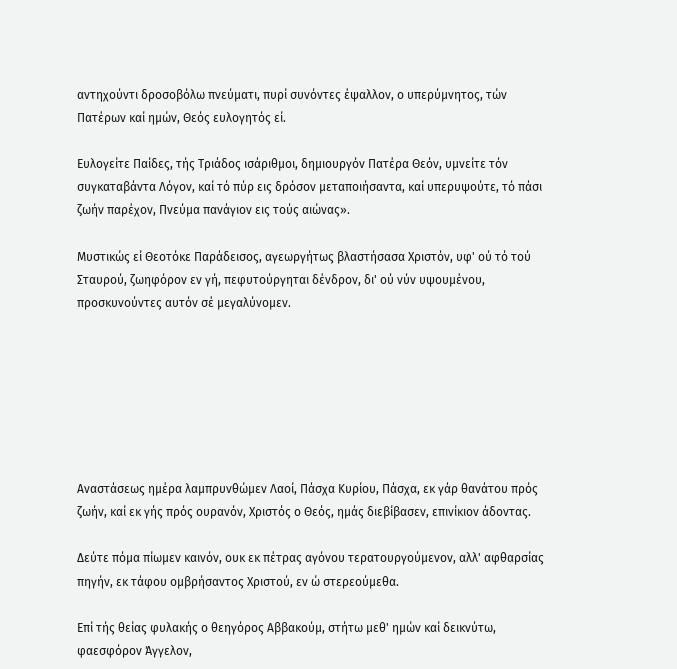αντηχούντι δροσοβόλω πνεύματι, πυρί συνόντες έψαλλον, ο υπερύμνητος, τών Πατέρων καί ημών, Θεός ευλογητός εί.

Ευλογείτε Παίδες, τής Τριάδος ισάριθμοι, δημιουργόν Πατέρα Θεόν, υμνείτε τόν συγκαταβάντα Λόγον, καί τό πύρ εις δρόσον μεταποιήσαντα, καί υπερυψούτε, τό πάσι ζωήν παρέχον, Πνεύμα πανάγιον εις τούς αιώνας».

Μυστικώς εί Θεοτόκε Παράδεισος, αγεωργήτως βλαστήσασα Xριστόν, υφ' ού τό τού Σταυρού, ζωηφόρον εν γή, πεφυτούργηται δένδρον, δι' ού νύν υψουμένου, προσκυνούντες αυτόν σέ μεγαλύνομεν.







Αναστάσεως ημέρα λαμπρυνθώμεν Λαοί, Πάσχα Κυρίου, Πάσχα, εκ γάρ θανάτου πρός ζωήν, καί εκ γής πρός ουρανόν, Χριστός ο Θεός, ημάς διεβίβασεν, επινίκιον άδοντας.

Δεύτε πόμα πίωμεν καινόν, ουκ εκ πέτρας αγόνου τερατουργούμενον, αλλ' αφθαρσίας πηγήν, εκ τάφου ομβρήσαντος Χριστού, εν ώ στερεούμεθα.

Επί τής θείας φυλακής ο θεηγόρος Αββακούμ, στήτω μεθ' ημών καί δεικνύτω, φαεσφόρον Άγγελον,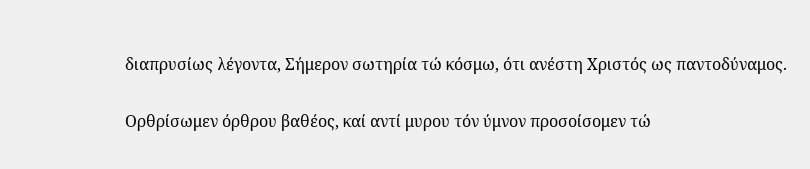διαπρυσίως λέγοντα, Σήμερον σωτηρία τώ κόσμω, ότι ανέστη Χριστός ως παντοδύναμος.

Ορθρίσωμεν όρθρου βαθέος, καί αντί μυρου τόν ύμνον προσοίσομεν τώ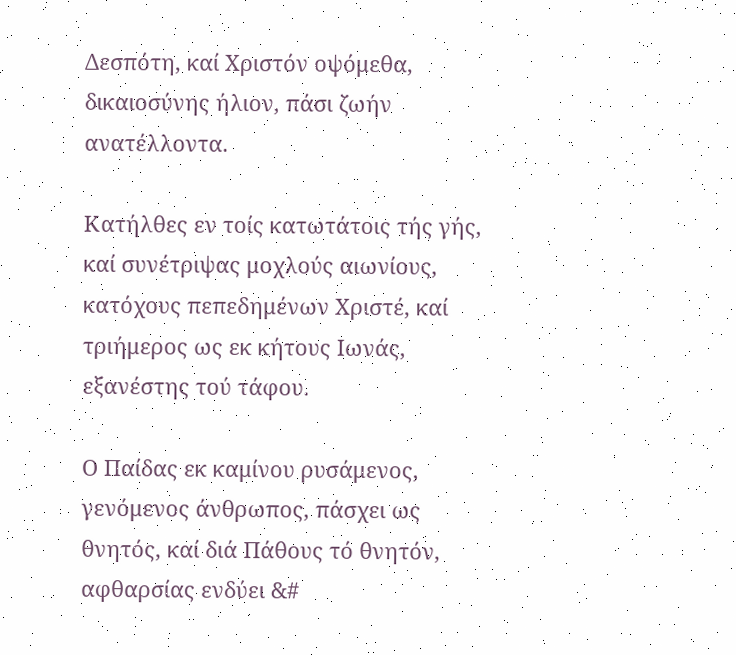Δεσπότη, καί Χριστόν οψόμεθα, δικαιοσύνης ήλιον, πάσι ζωήν ανατέλλοντα.

Κατήλθες εν τοίς κατωτάτοις τής γής, καί συνέτριψας μοχλούς αιωνίους, κατόχους πεπεδημένων Χριστέ, καί τριήμερος ως εκ κήτους Ιωνάς, εξανέστης τού τάφου.

Ο Παίδας εκ καμίνου ρυσάμενος, γενόμενος άνθρωπος, πάσχει ως θνητός, καί διά Πάθους τό θνητόν, αφθαρσίας ενδύει &#